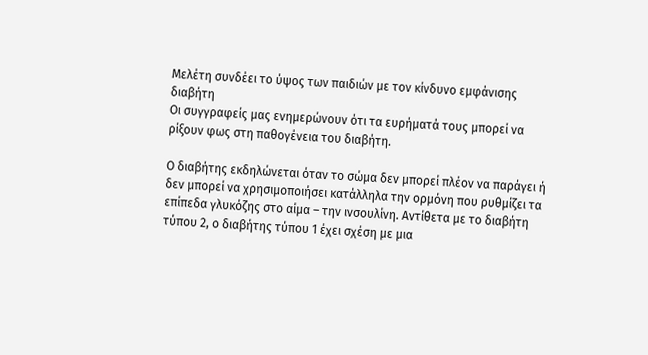Μελέτη συνδέει το ύψος των παιδιών με τον κίνδυνο εμφάνισης διαβήτη
Οι συγγραφείς μας ενημερώνουν ότι τα ευρήματά τους μπορεί να ρίξουν φως στη παθογένεια του διαβήτη.

Ο διαβήτης εκδηλώνεται όταν το σώμα δεν μπορεί πλέον να παράγει ή δεν μπορεί να χρησιμοποιήσει κατάλληλα την ορμόνη που ρυθμίζει τα επίπεδα γλυκόζης στο αίμα – την ινσουλίνη. Αντίθετα με το διαβήτη τύπου 2, ο διαβήτης τύπου 1 έχει σχέση με μια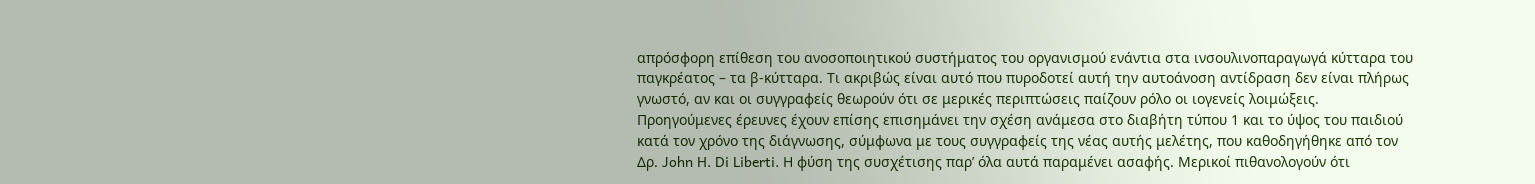απρόσφορη επίθεση του ανοσοποιητικού συστήματος του οργανισμού ενάντια στα ινσουλινοπαραγωγά κύτταρα του παγκρέατος – τα β-κύτταρα. Τι ακριβώς είναι αυτό που πυροδοτεί αυτή την αυτοάνοση αντίδραση δεν είναι πλήρως γνωστό, αν και οι συγγραφείς θεωρούν ότι σε μερικές περιπτώσεις παίζουν ρόλο οι ιογενείς λοιμώξεις.
Προηγούμενες έρευνες έχουν επίσης επισημάνει την σχέση ανάμεσα στο διαβήτη τύπου 1 και το ύψος του παιδιού κατά τον χρόνο της διάγνωσης, σύμφωνα με τους συγγραφείς της νέας αυτής μελέτης, που καθοδηγήθηκε από τον Δρ. John H. Di Liberti. Η φύση της συσχέτισης παρ’ όλα αυτά παραμένει ασαφής. Μερικοί πιθανολογούν ότι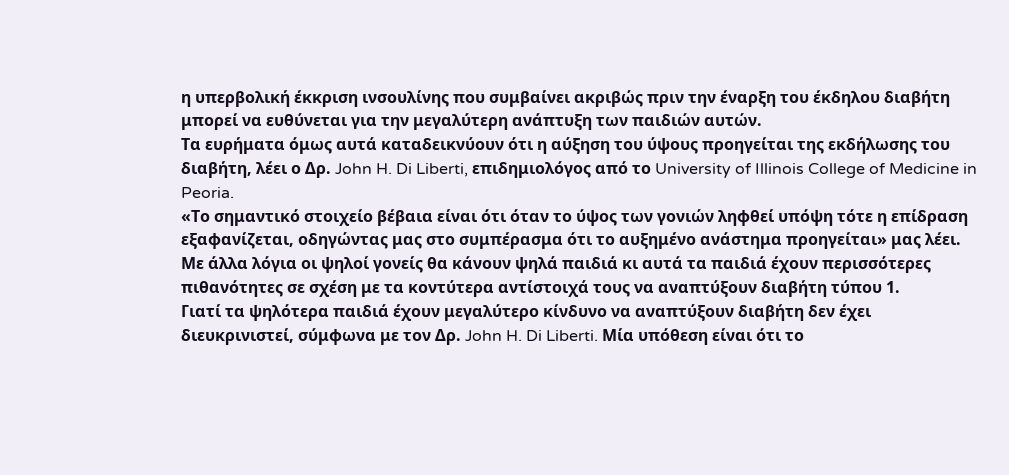η υπερβολική έκκριση ινσουλίνης που συμβαίνει ακριβώς πριν την έναρξη του έκδηλου διαβήτη μπορεί να ευθύνεται για την μεγαλύτερη ανάπτυξη των παιδιών αυτών.
Τα ευρήματα όμως αυτά καταδεικνύουν ότι η αύξηση του ύψους προηγείται της εκδήλωσης του διαβήτη, λέει ο Δρ. John H. Di Liberti, επιδημιολόγος από το University of Illinois College of Medicine in Peoria.
«Το σημαντικό στοιχείο βέβαια είναι ότι όταν το ύψος των γονιών ληφθεί υπόψη τότε η επίδραση εξαφανίζεται, οδηγώντας μας στο συμπέρασμα ότι το αυξημένο ανάστημα προηγείται» μας λέει.
Με άλλα λόγια οι ψηλοί γονείς θα κάνουν ψηλά παιδιά κι αυτά τα παιδιά έχουν περισσότερες πιθανότητες σε σχέση με τα κοντύτερα αντίστοιχά τους να αναπτύξουν διαβήτη τύπου 1.
Γιατί τα ψηλότερα παιδιά έχουν μεγαλύτερο κίνδυνο να αναπτύξουν διαβήτη δεν έχει διευκρινιστεί, σύμφωνα με τον Δρ. John H. Di Liberti. Μία υπόθεση είναι ότι το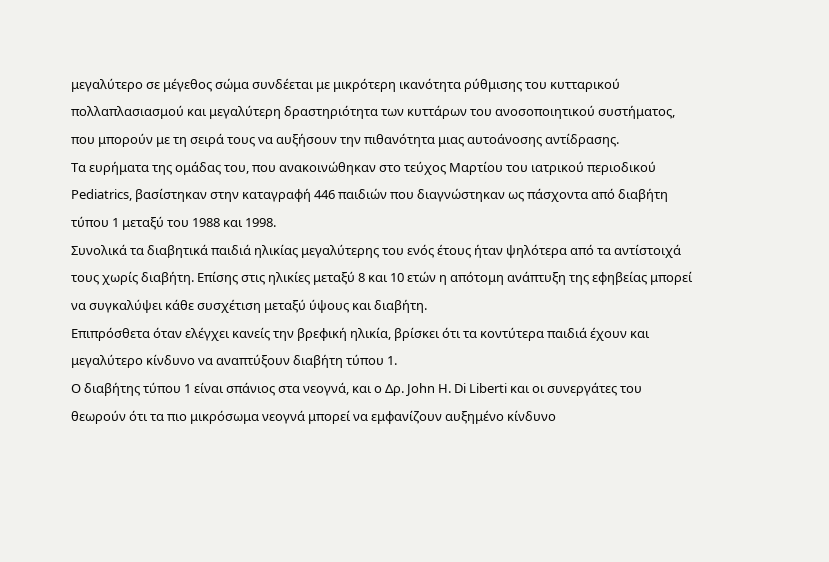μεγαλύτερο σε μέγεθος σώμα συνδέεται με μικρότερη ικανότητα ρύθμισης του κυτταρικού πολλαπλασιασμού και μεγαλύτερη δραστηριότητα των κυττάρων του ανοσοποιητικού συστήματος, που μπορούν με τη σειρά τους να αυξήσουν την πιθανότητα μιας αυτοάνοσης αντίδρασης.
Τα ευρήματα της ομάδας του, που ανακοινώθηκαν στο τεύχος Μαρτίου του ιατρικού περιοδικού Pediatrics, βασίστηκαν στην καταγραφή 446 παιδιών που διαγνώστηκαν ως πάσχοντα από διαβήτη τύπου 1 μεταξύ του 1988 και 1998.
Συνολικά τα διαβητικά παιδιά ηλικίας μεγαλύτερης του ενός έτους ήταν ψηλότερα από τα αντίστοιχά τους χωρίς διαβήτη. Επίσης στις ηλικίες μεταξύ 8 και 10 ετών η απότομη ανάπτυξη της εφηβείας μπορεί να συγκαλύψει κάθε συσχέτιση μεταξύ ύψους και διαβήτη.
Επιπρόσθετα όταν ελέγχει κανείς την βρεφική ηλικία, βρίσκει ότι τα κοντύτερα παιδιά έχουν και μεγαλύτερο κίνδυνο να αναπτύξουν διαβήτη τύπου 1.
Ο διαβήτης τύπου 1 είναι σπάνιος στα νεογνά, και ο Δρ. John H. Di Liberti και οι συνεργάτες του θεωρούν ότι τα πιο μικρόσωμα νεογνά μπορεί να εμφανίζουν αυξημένο κίνδυνο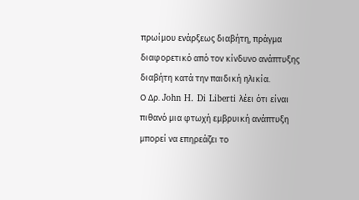πρωίμου ενάρξεως διαβήτη, πράγμα διαφορετικό από τον κίνδυνο ανάπτυξης διαβήτη κατά την παιδική ηλικία.
Ο Δρ. John H. Di Liberti λέει ότι είναι πιθανό μια φτωχή εμβρυική ανάπτυξη μπορεί να επηρεάζει το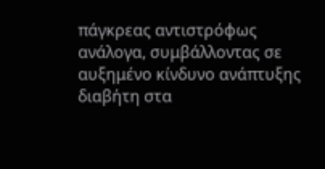πάγκρεας αντιστρόφως ανάλογα, συμβάλλοντας σε αυξημένο κίνδυνο ανάπτυξης διαβήτη στα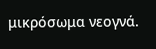μικρόσωμα νεογνά.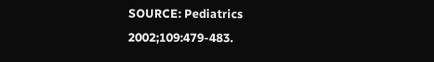SOURCE: Pediatrics 2002;109:479-483.